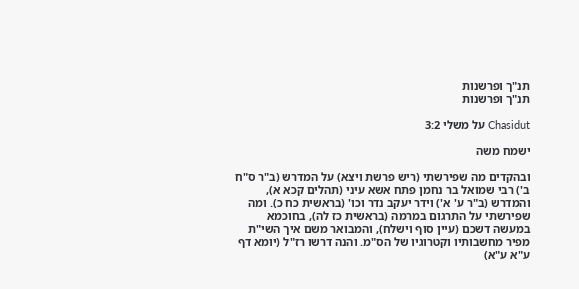תנ"ך ופרשנות
תנ"ך ופרשנות

Chasidut על משלי 3:2

ישמח משה

ובהקדים מה שפירשתי (ריש פרשת ויצא) על המדרש (ב"ר ס"ח ב') רבי שמואל בר נחמן פתח אשא עיני (תהלים קכא א), והמדרש (ב"ר ע' א') וידר יעקב נדר וכו' (בראשית כח כ). ומה שפירשתי על התרגום במרמה (בראשית כז לה), בחוכמא במעשה דשכם (עיין סוף וישלח), והמבואר משם איך השי"ת מפיר מחשבותיו וקטרוגיו של הס"מ. והנה דרשו רז"ל (יומא דף ע"א ע"א)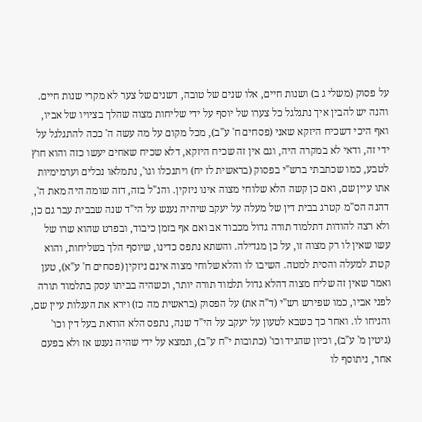על פסוק (משלי ג ב) ושנות חיים, אלו שנים של טובה, דשנים של צער לא מקרי שנות חיים. והנה יש להבין איך נתגלגל כל צערו של יוסף על ידי שליחות מצוה שהלך בציויו של אביו, ואף היכי דשכיח היזקא שאני (פסחים ח' ע"ב), מכל מקום על מה עשה ה' ככה להתגלגל על ידי זה, ודאי לא במקרה היה, וגם אין זה שכיח היזקא, דלא שכיח שאחים יעשו כזה והוא חוץ לטבע, כמו שכתבתי ברש"י בפסוק (בראשית לז יח) ויתנכלו וגו', נתמלאו נכלים וערמימיות אתו עיין שם, ואם כן קשה הלא שלוחי מצוה אינו ניזקין. והנ"ל בזה, דזה שומה היה מאת ה', דהנה הס"מ קטרג בבית דין של מעלה על יעקב שיהיה נענש על הי"ד שנה שבבית עבר גם כן, ולא רצה להודות דתלמוד תורה גדול מכבוד אב ואם אף בזמן כיבוד, ובפרט שהוא שרו של עשו שאין לו רק מצוה זו, על כן מגדילה. והשתא נתפס כדינו, שיוסף הלך בשליחות, והוא קטרג למעלה והסית למטה. השיבו לו והלא שלוחי מצוה אינם ניזקין (פסחים ח' ע"א), טען ואמר שאין זה שליח מצוה דהלא גדול תלמוד תורה יותר, וכשהיה בביתו עסק בתלמוד תורה לפני אביו, כמו שפירש רש"י (ד"ה את) על הפסוק (בראשית מה כז) וירא את העגלות עיין שם, והניחו לו. ואחר כך כשבא לטעון על יעקב על הי"ד שנה, נתפס הלא הודאת בעל דין וכו' (גיטין מ' ע"ב), וכיון שהגיד וכו' (כתובות י"ח ע"ב), ונמצא על ידי שהיה נענש אז ולא בפעם אחר, ניתוסף לו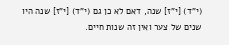(י"ד) [י"ז] שנה, דאם לא כן גם (י"ד) [י"ז] שנה היו שנים של צער ואין זה שנות חיים.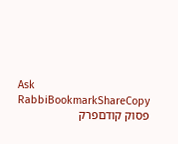Ask RabbiBookmarkShareCopy
פסוק קודםפרק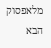מלאפסוק הבא